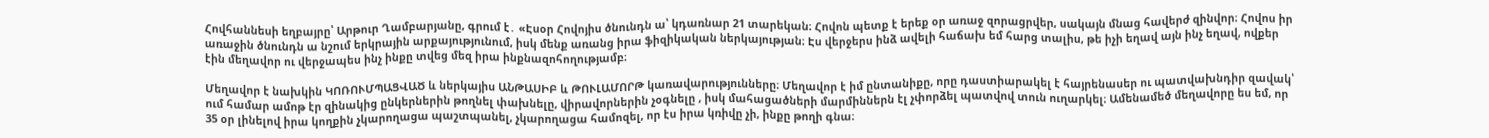Հովհաննեսի եղբայրը՝ Արթուր Ղամբարյանը, գրում է․ «Էսօր Հովոյիս ծնունդն ա՝ կդառնար 21 տարեկան։ Հովոն պետք է երեք օր առաջ զորացրվեր, սակայն մնաց հավերժ զինվոր։ Հովոս իր առաջին ծնունդն ա նշում երկրային արքայությունում, իսկ մենք առանց իրա ֆիզիկական ներկայության։ Էս վերջերս ինձ ավելի հաճախ եմ հարց տալիս, թե իչի եղավ այն ինչ եղավ, ովքեր էին մեղավոր ու վերջապես ինչ ինքը տվեց մեզ իրա ինքնազոհողությամբ։

Մեղավոր է նախկին ԿՈՌՈՒՄՊԱՑՎԱԾ և ներկայիս ԱՆԹԱՍԻԲ և ԹՈՒԼԱՄՈՐԹ կառավարությունները։ Մեղավոր է իմ ընտանիքը, որը դաստիարակել է հայրենասեր ու պատվախնդիր զավակ՝ ում համար ամոթ էր զինակից ընկերներին թողնել փախնելը, վիրավորներին չօգնելը , իսկ մահացածների մարմիններն էլ չփորձել պատվով տուն ուղարկել։ Ամենամեծ մեղավորը ես եմ, որ 35 օր լինելով իրա կողքին չկարողացա պաշտպանել, չկարողացա համոզել, որ էս իրա կռիվը չի, ինքը թողի գնա։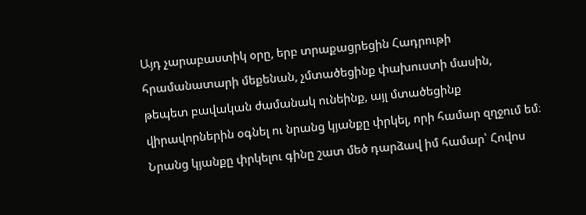Այդ չարաբաստիկ օրը, երբ տրաքացրեցին Հադրութի հրամանատարի մեքենան, չմտածեցինք փախուստի մասին, թեպետ բավական ժամանակ ունեինք, այլ մտածեցինք վիրավորներին օգնել ու նրանց կյանքը փրկել, որի համար զղջում եմ։ Նրանց կյանքը փրկելու գինը շատ մեծ դարձավ իմ համար՝ Հովոս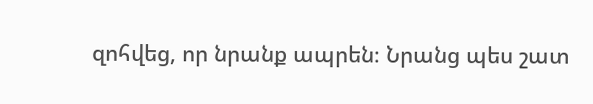զոհվեց, որ նրանք ապրեն։ Նրանց պես շատ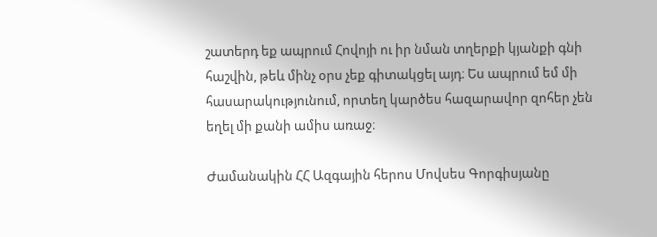շատերդ եք ապրում Հովոյի ու իր նման տղերքի կյանքի գնի հաշվին, թեև մինչ օրս չեք գիտակցել այդ։ Ես ապրում եմ մի հասարակությունում, որտեղ կարծես հազարավոր զոհեր չեն եղել մի քանի ամիս առաջ։

Ժամանակին ՀՀ Ազգային հերոս Մովսես Գորգիսյանը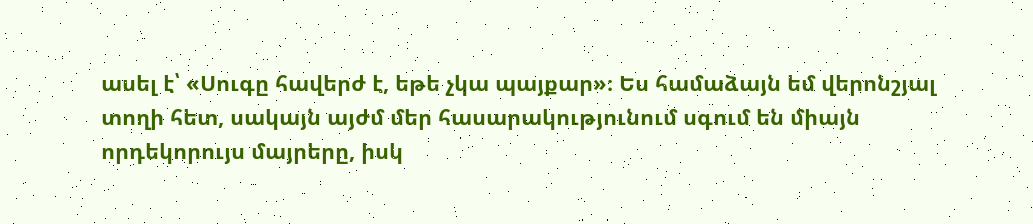ասել է՝ «Սուգը հավերժ է, եթե չկա պայքար»։ Ես համաձայն եմ վերոնշյալ տողի հետ, սակայն այժմ մեր հասարակությունում սգում են միայն որդեկորույս մայրերը, իսկ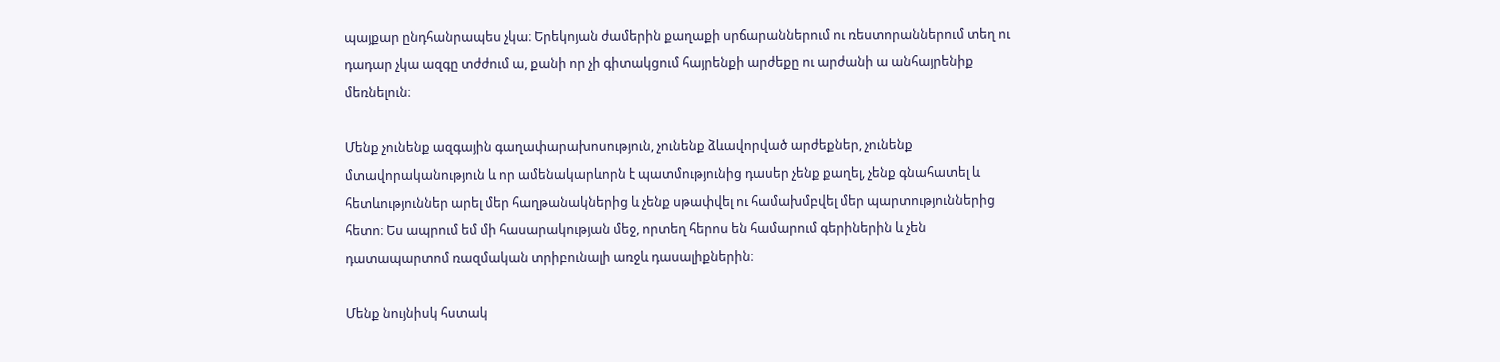պայքար ընդհանրապես չկա։ Երեկոյան ժամերին քաղաքի սրճարաններում ու ռեստորաններում տեղ ու դադար չկա ազգը տժժում ա, քանի որ չի գիտակցում հայրենքի արժեքը ու արժանի ա անհայրենիք մեռնելուն։

Մենք չունենք ազգային գաղափարախոսություն, չունենք ձևավորված արժեքներ, չունենք մտավորականություն և որ ամենակարևորն է պատմությունից դասեր չենք քաղել, չենք գնահատել և հետևություններ արել մեր հաղթանակներից և չենք սթափվել ու համախմբվել մեր պարտություններից հետո։ Ես ապրում եմ մի հասարակության մեջ, որտեղ հերոս են համարում գերիներին և չեն դատապարտոմ ռազմական տրիբունալի առջև դասալիքներին։

Մենք նույնիսկ հստակ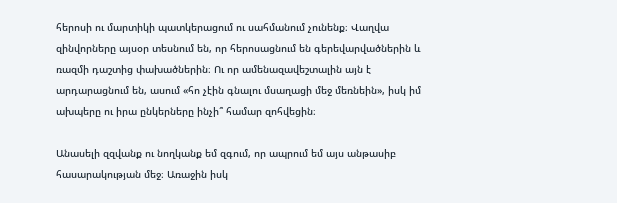հերոսի ու մարտիկի պատկերացում ու սահմանում չունենք։ Վաղվա զինվորները այսօր տեսնում են, որ հերոսացնում են գերեվարվածներին և ռազմի դաշտից փախածներին։ Ու որ ամենազավեշտալին այն է արդարացնում են, ասում «հո չէին գնալու մսաղացի մեջ մեռնեին», իսկ իմ ախպերը ու իրա ընկերները ինչի՞ համար զոհվեցին։

Անասելի զզվանք ու նողկանք եմ զգում, որ ապրում եմ այս անթասիբ հասարակության մեջ։ Առաջին իսկ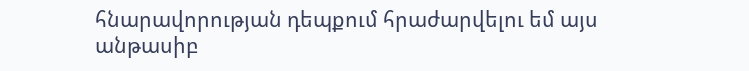հնարավորության դեպքում հրաժարվելու եմ այս անթասիբ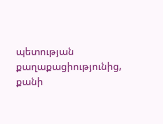պետության քաղաքացիությունից, քանի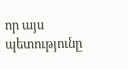որ այս պետությունը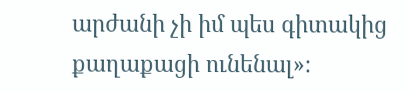արժանի չի իմ պես գիտակից քաղաքացի ունենալ»։